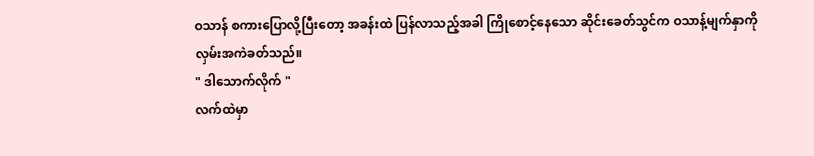ဝသာန် စကားပြောလို့ပြီးတော့ အခန်းထဲ ပြန်လာသည့်အခါ ကြိုစောင့်နေသော ဆိုင်းခေတ်သွင်က ဝသာန့်မျက်နှာကို လှမ်းအကဲခတ်သည်။
" ဒါသောက်လိုက် "
လက်ထဲမှာ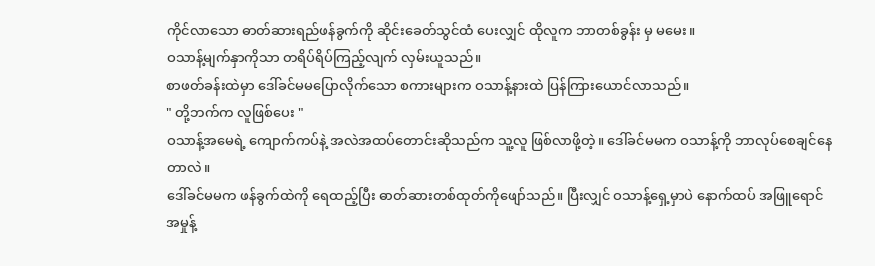ကိုင်လာသော ဓာတ်ဆားရည်ဖန်ခွက်ကို ဆိုင်းခေတ်သွင်ထံ ပေးလျှင် ထိုလူက ဘာတစ်ခွန်း မှ မမေး။
ဝသာန့်မျက်နှာကိုသာ တရိပ်ရိပ်ကြည့်လျက် လှမ်းယူသည်။
စာဖတ်ခန်းထဲမှာ ဒေါ်ခင်မမပြောလိုက်သော စကားများက ဝသာန့်နားထဲ ပြန်ကြားယောင်လာသည်။
" တို့ဘက်က လူဖြစ်ပေး "
ဝသာန့်အမေရဲ့ ကျောက်ကပ်နဲ့ အလဲအထပ်တောင်းဆိုသည်က သူ့လူ ဖြစ်လာဖို့တဲ့။ ဒေါ်ခင်မမက ဝသာန့်ကို ဘာလုပ်စေချင်နေတာလဲ။
ဒေါ်ခင်မမက ဖန်ခွက်ထဲကို ရေထည့်ပြီး ဓာတ်ဆားတစ်ထုတ်ကိုဖျော်သည်။ ပြီးလျှင် ဝသာန့်ရှေ့မှာပဲ နောက်ထပ် အဖြူရောင် အမှုန့်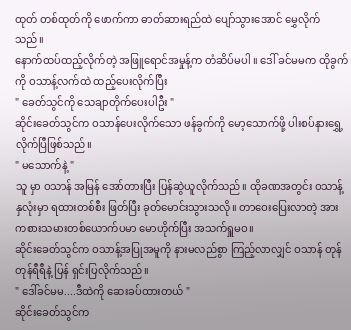ထုတ် တစ်ထုတ်ကို ဖောက်ကာ ဓာတ်ဆားရည်ထဲ ပျော်သွားအောင် မွှေလိုက်သည်။
နောက်ထပ်ထည့်လိုက်တဲ့ အဖြူရောင်အမှုန့်က တံဆိပ်မပါ ။ ဒေါ် ခင်မမက ထိုခွက်ကို ဝသာန့်လက်ထဲ ထည့်ပေးလိုက်ပြီး
" ခေတ်သွင်ကို သေချာတိုက်ပေးပါဦး "
ဆိုင်းခေတ်သွင်က ဝသာန်ပေးလိုက်သော ဖန်ခွက်ကို မော့သောက်ဖို့ ပါးစပ်နားရွှေ့လိုက်ပြီဖြစ်သည်။
" မသောက်နဲ့ "
သူ မှာ ဝသာန် အမြန် အော်တားပြီး ပြန်ဆွဲယူလိုက်သည်။ ထိုခဏအတွင်း ဝသာန့် နှလုံးမှာ ရထားတစ်စီး ဖြတ်ပြီး ခုတ်မောင်းသွားသလို။ တာဝေးပြေးလာတဲ့ အားကစားသမားတစ်ယောက်ပမာ မောဟိုက်ပြီး အသက်ရှူမဝ။
ဆိုင်းခေတ်သွင်က ဝသာန့်အပြုအမူကို နားမလည်စွာ ကြည့်လာလျှင် ဝသာန် တုန်တုန်ရီရီနဲ့ ပြန် ရှင်းပြလိုက်သည်။
" ဒေါ်ခင်မမ....ဒီထဲကို ဆေးခပ်ထားတယ် "
ဆိုင်းခေတ်သွင်က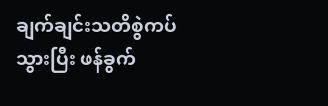ချက်ချင်းသတိစွဲကပ်သွားပြီး ဖန်ခွက်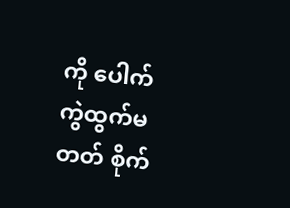ကို ပေါက်ကွဲထွက်မတတ် စိုက်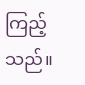ကြည့်သည်။